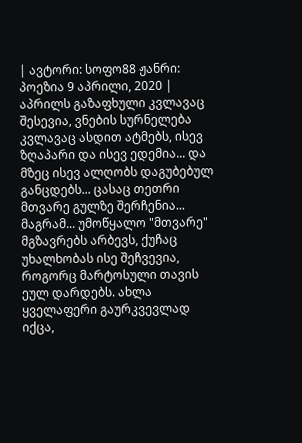| ავტორი: სოფო88 ჟანრი: პოეზია 9 აპრილი, 2020 |
აპრილს გაზაფხული კვლავაც შესევია, ვნების სურნელება კვლავაც ასდით ატმებს, ისევ ზღაპარი და ისევ ედემია... და მზეც ისევ ალღობს დაგუბებულ განცდებს... ცასაც თეთრი მთვარე გულზე შერჩენია... მაგრამ... უმოწყალო "მთვარე" მგზავრებს არბევს, ქუჩაც უხალხობას ისე შეჩვევია, როგორც მარტოსული თავის ეულ დარდებს. ახლა ყველაფერი გაურკვევლად იქცა,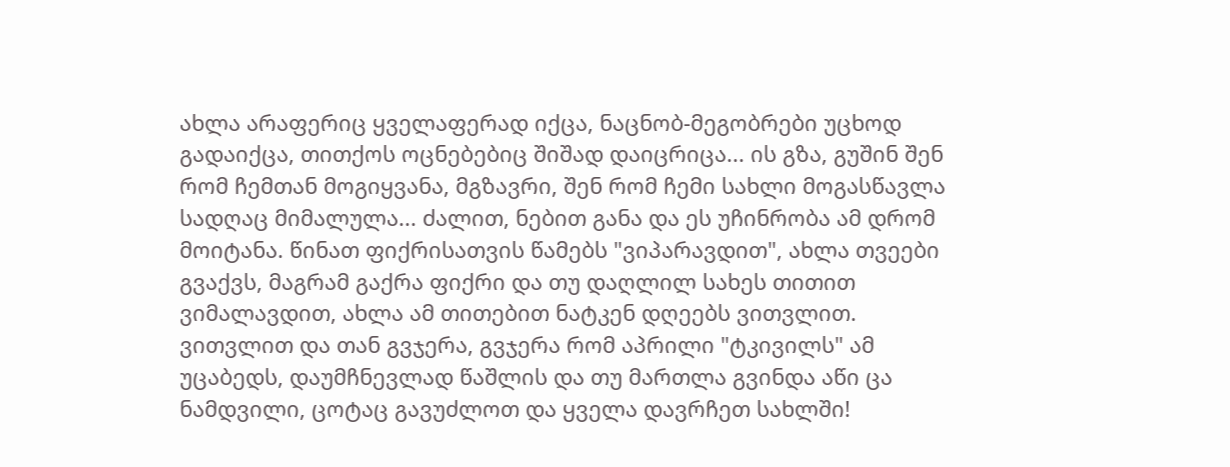ახლა არაფერიც ყველაფერად იქცა, ნაცნობ-მეგობრები უცხოდ გადაიქცა, თითქოს ოცნებებიც შიშად დაიცრიცა... ის გზა, გუშინ შენ რომ ჩემთან მოგიყვანა, მგზავრი, შენ რომ ჩემი სახლი მოგასწავლა სადღაც მიმალულა... ძალით, ნებით განა და ეს უჩინრობა ამ დრომ მოიტანა. წინათ ფიქრისათვის წამებს "ვიპარავდით", ახლა თვეები გვაქვს, მაგრამ გაქრა ფიქრი და თუ დაღლილ სახეს თითით ვიმალავდით, ახლა ამ თითებით ნატკენ დღეებს ვითვლით. ვითვლით და თან გვჯერა, გვჯერა რომ აპრილი "ტკივილს" ამ უცაბედს, დაუმჩნევლად წაშლის და თუ მართლა გვინდა აწი ცა ნამდვილი, ცოტაც გავუძლოთ და ყველა დავრჩეთ სახლში!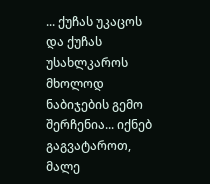... ქუჩას უკაცოს და ქუჩას უსახლკაროს მხოლოდ ნაბიჯების გემო შერჩენია... იქნებ გაგვატაროთ, მალე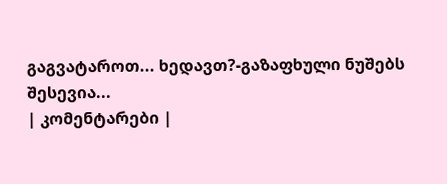გაგვატაროთ... ხედავთ?-გაზაფხული ნუშებს შესევია...
| კომენტარები |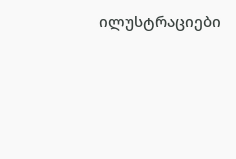ილუსტრაციები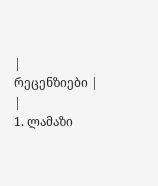|
რეცენზიები |
|
1. ლამაზი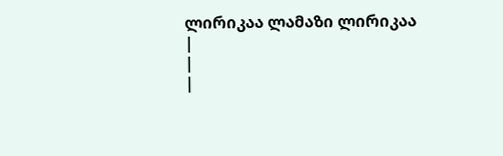ლირიკაა ლამაზი ლირიკაა
|
|
|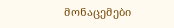მონაცემები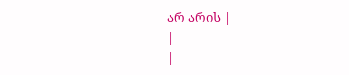არ არის |
|
|